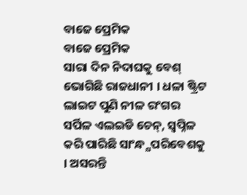ବାଜେ ପ୍ରେମିକ
ବାଜେ ପ୍ରେମିକ
ସାରା ଦିନ ନିଦାଘକୁ ବେଶ୍ ଭୋଗିଛି ରାଜଧାନୀ । ଧଳା ଷ୍ଟ୍ରିଟ ଲାଇଟ ପୁଣି ନୀଳ ରଂଗର ସର୍ପିଳ ଏଲଇଡି ଚେନ୍, ସ୍ୱପ୍ନିଳ କରି ପାରିଛି ସାଂନ୍ଧ୍ଯପରିବେଶକୁ । ଅସରନ୍ତି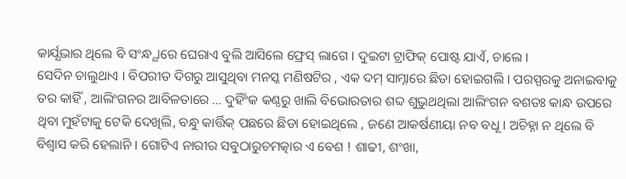କାର୍ଯ୍ଯଭାର ଥିଲେ ବି ସଂନ୍ଧ୍ଯାରେ ଘେରାଏ ବୁଲି ଆସିଲେ ଫ୍ରେସ୍ ଲାଗେ । ଦୁଇଟା ଟ୍ରାଫିକ୍ ପୋଷ୍ଟ ଯାଏଁ, ଚାଲେ ।
ସେଦିନ ଚାଲୁଥାଏ । ବିପରୀତ ଦିଗରୁ ଆସୁଥିବା ମନସ୍କ ମଣିଷଟିର , ଏକ ଦମ୍ ସାମ୍ନାରେ ଛିଡା ହୋଇଗଲି । ପରସ୍ପରକୁ ଅନାଇବାକୁ ତର କାହିଁ , ଆଲିଂଗନର ଆବିଳତାରେ … ଦୁହିଁଂକ କଣ୍ଠରୁ ଖାଲି ବିଭୋରତାର ଶବ୍ଦ ଶୁଭୁଥଥିଲା ଆଲିଂଗନ ବଶତଃ କାନ୍ଧ ଉପରେ ଥିବା ମୁହଁଟାକୁ ଟେକି ଦେଖିଲି, ବନ୍ଧୁ କାର୍ତ୍ତିକ୍ ପଛରେ ଛିଡା ହୋଇଥିଲେ , ଜଣେ ଆକର୍ଷଣୀୟା ନବ ବଧୂ । ଅଚିହ୍ନା ନ ଥିଲେ ବି ବିଶ୍ୱାସ କରି ହେଲାନି । ଗୋଟିଏ ନାରୀର ସବୁଠାରୁଚମତ୍କାର ଏ ବେଶ ! ଶାଢୀ, ଶଂଖା,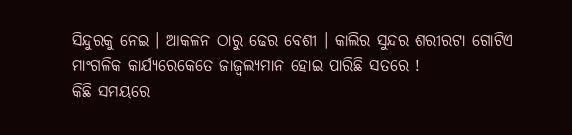ସିନ୍ଦୁରକୁ ନେଇ । ଆକଳନ ଠାରୁ ଢେର ବେଶୀ । କାଲିର ସୁନ୍ଦର ଶରୀରଟା ଗୋଟିଏ ମାଂଗଳିକ କାର୍ଯ୍ଯରେକେତେ ଜାଜ୍ୱଲ୍ଯମାନ ହୋଇ ପାରିଛି ସତରେ !
କିଛି ସମୟରେ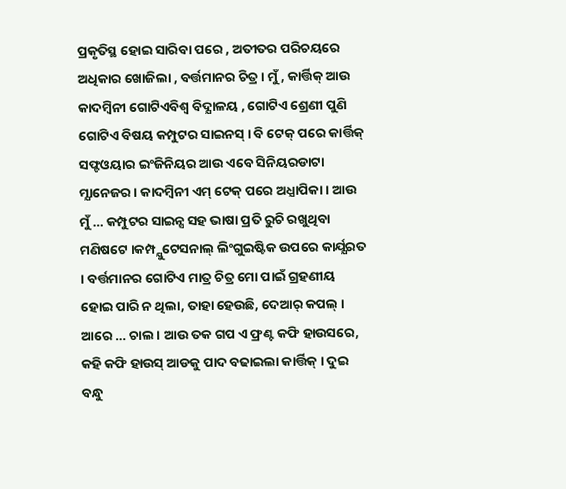ପ୍ରକୃତିସ୍ଥ ହୋଇ ସାରିବା ପରେ , ଅତୀତର ପରିଚୟରେ ଅଧିକାର ଖୋଜିଲା , ବର୍ତ୍ତମାନର ଚିତ୍ର । ମୁଁ, କାର୍ତ୍ତିକ୍ ଆଉ କାଦମ୍ବିନୀ ଗୋଟିଏବିଶ୍ୱ ବିଦ୍ଯାଳୟ , ଗୋଟିଏ ଶ୍ରେଣୀ ପୁଣି ଗୋଟିଏ ବିଷୟ କମ୍ପୁଟର ସାଇନସ୍ । ବି ଟେକ୍ ପରେ କାର୍ତ୍ତିକ୍ ସଫ୍ଟଓୟାର ଇଂଜିନିୟର ଆଉ ଏବେ ସିନିୟରଡାଟା ମ୍ଯାନେଜର। କାଦମ୍ବିନୀ ଏମ୍ ଟେକ୍ ପରେ ଅଧ୍ଯାପିକା । ଆଉ ମୁଁ … କମ୍ପୁଟର ସାଇନ୍ସ ସହ ଭାଷା ପ୍ରତି ରୁଚି ରଖୁଥିବା ମଣିଷଟେ ।କମ୍ପ୍ଯୁଟେସନାଲ୍ ଲିଂଗୁଇଷ୍ଟିକ ଉପରେ କାର୍ଯ୍ଯରତ । ବର୍ତ୍ତମାନର ଗୋଟିଏ ମାତ୍ର ଚିତ୍ର ମୋ ପାଇଁ ଗ୍ରହଣୀୟ ହୋଇ ପାରି ନ ଥିଲା, ତାହା ହେଉଛି, ଦେଆର୍ କପଲ୍ ।
ଆରେ … ଚାଲ । ଆଉ ତକ ଗପ ଏ ଫ୍ରଣ୍ଟ କଫି ହାଉସରେ, କହି କଫି ହାଉସ୍ ଆଡକୁ ପାଦ ବଢାଇଲା କାର୍ତ୍ତିକ୍ । ଦୁଇ ବନ୍ଧୁ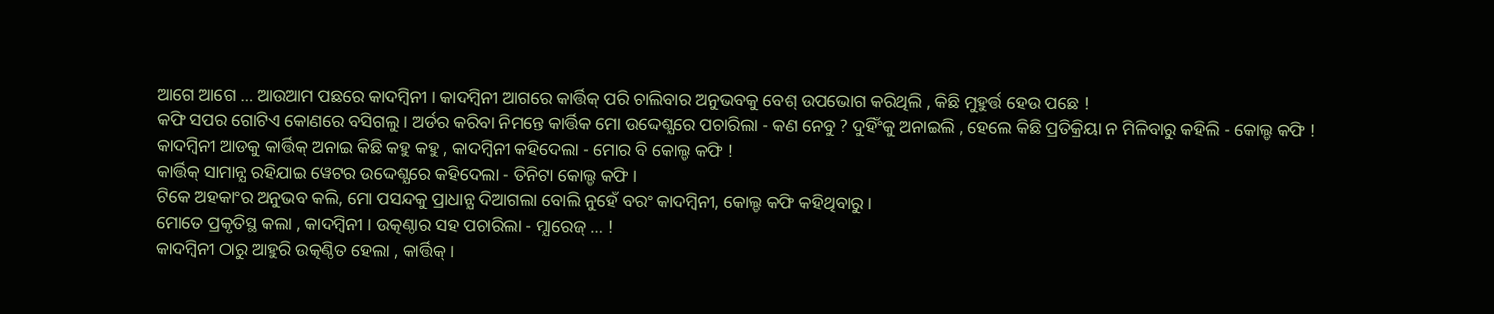ଆଗେ ଆଗେ … ଆଉଆମ ପଛରେ କାଦମ୍ବିନୀ । କାଦମ୍ବିନୀ ଆଗରେ କାର୍ତ୍ତିକ୍ ପରି ଚାଲିବାର ଅନୁଭବକୁ ବେଶ୍ ଉପଭୋଗ କରିଥିଲି , କିଛି ମୁହୁର୍ତ୍ତ ହେଉ ପଛେ !
କଫି ସପର ଗୋଟିଏ କୋଣରେ ବସିଗଲୁ । ଅର୍ଡର କରିବା ନିମନ୍ତେ କାର୍ତ୍ତିକ ମୋ ଉଦ୍ଦେଶ୍ଯରେ ପଚାରିଲା - କଣ ନେବୁ ? ଦୁହିଁଂକୁ ଅନାଇଲି , ହେଲେ କିଛି ପ୍ରତିକ୍ରିୟା ନ ମିଳିବାରୁ କହିଲି - କୋଲ୍ଡ କଫି !
କାଦମ୍ବିନୀ ଆଡକୁ କାର୍ତ୍ତିକ୍ ଅନାଇ କିଛି କହୁ କହୁ , କାଦମ୍ବିନୀ କହିଦେଲା - ମୋର ବି କୋଲ୍ଡ କଫି !
କାର୍ତ୍ତିକ୍ ସାମାନ୍ଯ ରହିଯାଇ ୱେଟର ଉଦ୍ଦେଶ୍ଯରେ କହିଦେଲା - ତିନିଟା କୋଲ୍ଡ କଫି ।
ଟିକେ ଅହକାଂର ଅନୁଭବ କଲି, ମୋ ପସନ୍ଦକୁ ପ୍ରାଧାନ୍ଯ ଦିଆଗଲା ବୋଲି ନୁହେଁ ବରଂ କାଦମ୍ବିନୀ, କୋଲ୍ଡ କଫି କହିଥିବାରୁ ।
ମୋତେ ପ୍ରକୃତିସ୍ଥ କଲା , କାଦମ୍ବିନୀ । ଉତ୍କଣ୍ଠାର ସହ ପଚାରିଲା - ମ୍ଯାରେଜ୍ … !
କାଦମ୍ବିନୀ ଠାରୁ ଆହୁରି ଉତ୍କଣ୍ଠିତ ହେଲା , କାର୍ତ୍ତିକ୍ ।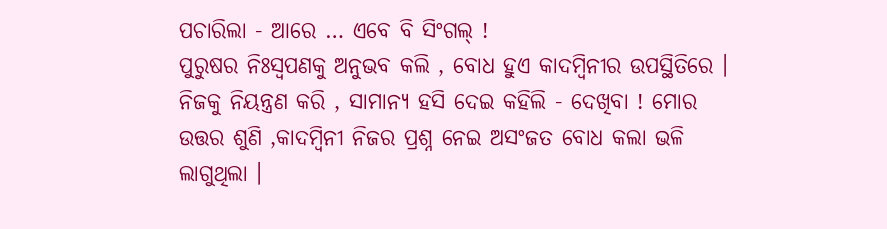ପଚାରିଲା - ଆରେ … ଏବେ ବି ସିଂଗଲ୍ !
ପୁରୁଷର ନିଃସ୍ୱପଣକୁ ଅନୁଭବ କଲି , ବୋଧ ହୁଏ କାଦମ୍ବିନୀର ଉପସ୍ଥିତିରେ ।
ନିଜକୁ ନିୟନ୍ତ୍ରଣ କରି , ସାମାନ୍ଯ ହସି ଦେଇ କହିଲି - ଦେଖିବା ! ମୋର ଉତ୍ତର ଶୁଣି ,କାଦମ୍ବିନୀ ନିଜର ପ୍ରଶ୍ନ ନେଇ ଅସଂଜତ ବୋଧ କଲା ଭଳି ଲାଗୁଥିଲା ।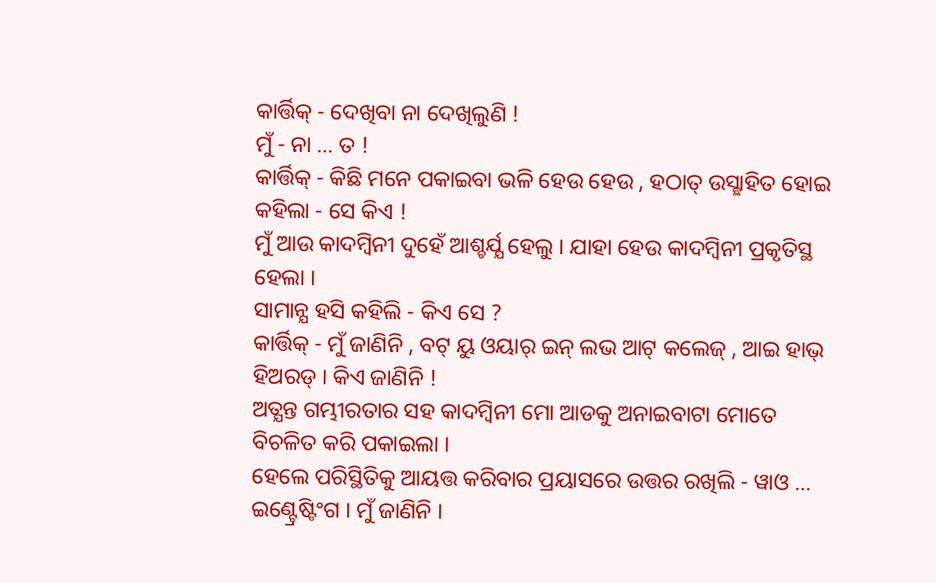କାର୍ତ୍ତିକ୍ - ଦେଖିବା ନା ଦେଖିଲୁଣି !
ମୁଁ - ନା … ତ !
କାର୍ତ୍ତିକ୍ - କିଛି ମନେ ପକାଇବା ଭଳି ହେଉ ହେଉ , ହଠାତ୍ ଉସ୍ଛାହିତ ହୋଇ କହିଲା - ସେ କିଏ !
ମୁଁ ଆଉ କାଦମ୍ବିନୀ ଦୁହେଁ ଆଶ୍ଚର୍ଯ୍ଯ ହେଲୁ । ଯାହା ହେଉ କାଦମ୍ବିନୀ ପ୍ରକୃତିସ୍ଥ ହେଲା ।
ସାମାନ୍ଯ ହସି କହିଲି - କିଏ ସେ ?
କାର୍ତ୍ତିକ୍ - ମୁଁ ଜାଣିନି , ବଟ୍ ୟୁ ଓୟାର୍ ଇନ୍ ଲଭ ଆଟ୍ କଲେଜ୍ , ଆଇ ହାଭ୍ ହିଅରଡ୍ । କିଏ ଜାଣିନି !
ଅତ୍ଯନ୍ତ ଗମ୍ଭୀରତାର ସହ କାଦମ୍ବିନୀ ମୋ ଆଡକୁ ଅନାଇବାଟା ମୋତେ ବିଚଳିତ କରି ପକାଇଲା ।
ହେଲେ ପରିସ୍ଥିତିକୁ ଆୟତ୍ତ କରିବାର ପ୍ରୟାସରେ ଉତ୍ତର ରଖିଲି - ୱାଓ … ଇଣ୍ଟ୍ରେଷ୍ଟିଂଗ । ମୁଁ ଜାଣିନି ।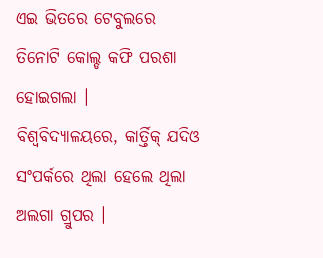ଏଇ ଭିତରେ ଟେବୁଲରେ ତିନୋଟି କୋଲ୍ଡ କଫି ପରଶା ହୋଇଗଲା ।
ବିଶ୍ୱବିଦ୍ଯାଳୟରେ, କାର୍ତ୍ତିକ୍ ଯଦିଓ ସଂପର୍କରେ ଥିଲା ହେଲେ ଥିଲା ଅଲଗା ଗ୍ରୁପର ।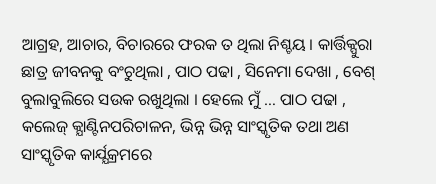ଆଗ୍ରହ, ଆଚାର, ବିଚାରରେ ଫରକ ତ ଥିଲା ନିଶ୍ଚୟ । କାର୍ତ୍ତିକ୍ପୁରା ଛାତ୍ର ଜୀବନକୁ ବଂଚୁଥିଲା , ପାଠ ପଢା , ସିନେମା ଦେଖା , ବେଶ୍ ବୁଲାବୁଲିରେ ସଉକ ରଖୁଥିଲା । ହେଲେ ମୁଁ … ପାଠ ପଢା , କଲେଜ୍ କ୍ଯାଣ୍ଟିନପରିଚାଳନ, ଭିନ୍ନ ଭିନ୍ନ ସାଂସ୍କୃତିକ ତଥା ଅଣ ସାଂସ୍କୃତିକ କାର୍ଯ୍ଯକ୍ରମରେ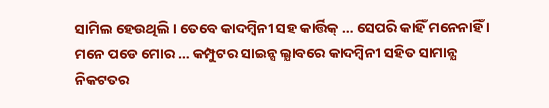ସାମିଲ ହେଉଥିଲି । ତେବେ କାଦମ୍ବିନୀ ସହ କାର୍ତ୍ତିକ୍ … ସେପରି କାହିଁ ମନେନାହିଁ । ମନେ ପଡେ ମୋର … କମ୍ପୁଟର ସାଇନ୍ସ ଲ୍ଯାବରେ କାଦମ୍ବିନୀ ସହିତ ସାମାନ୍ଯ ନିକଟତର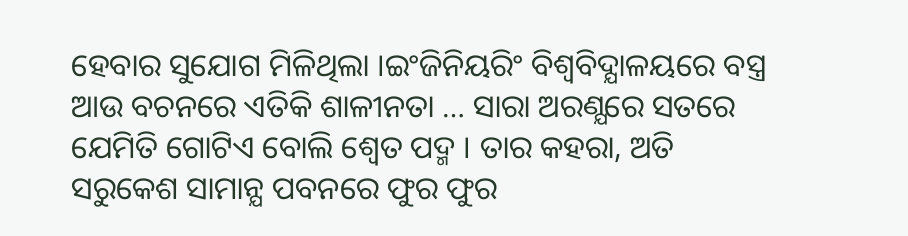ହେବାର ସୁଯୋଗ ମିଳିଥିଲା ।ଇଂଜିନିୟରିଂ ବିଶ୍ୱବିଦ୍ଯାଳୟରେ ବସ୍ତ୍ର ଆଉ ବଚନରେ ଏତିକି ଶାଳୀନତା … ସାରା ଅରଣ୍ଯରେ ସତରେ ଯେମିତି ଗୋଟିଏ ବୋଲି ଶ୍ୱେତ ପଦ୍ମ । ତାର କହରା, ଅତି ସରୁକେଶ ସାମାନ୍ଯ ପବନରେ ଫୁର ଫୁର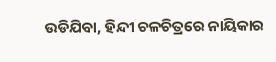ଉଡିଯିବା, ହିନ୍ଦୀ ଚଳଚିତ୍ରରେ ନାୟିକାର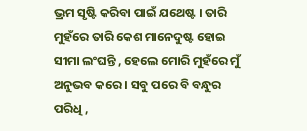ଭ୍ରମ ସୃଷ୍ଟି କରିବା ପାଇଁ ଯଥେଷ୍ଟ । ତାରି ମୁହଁରେ ତାରି କେଶ ମାନେଦୁଷ୍ଟ ହୋଇ ସୀମା ଲଂଘନ୍ତି , ହେଲେ ମୋରି ମୁହଁରେ ମୁଁ ଅନୁଭବ କରେ । ସବୁ ପରେ ବି ବନ୍ଧୁର ପରିଧି ,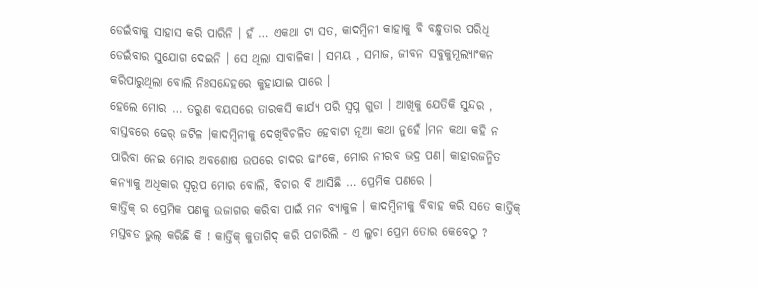ଡେଇଁବାକୁ ସାହାସ କରି ପାରିନି । ହଁ … ଏକଥା ଟା ସତ, କାଦମ୍ବିନୀ କାହାକୁ ବି ବନ୍ଧୁତାର ପରିଧି ଡେଇଁବାର ସୁଯୋଗ ଦେଇନି । ସେ ଥିଲା ସାବାଳିକା । ସମୟ , ସମାଜ, ଜୀବନ ସବୁକୁମୂଲ୍ଯାଂକନ କରିପାରୁଥିଲା ବୋଲି ନିଃସନ୍ଦେହରେ କୁହାଯାଇ ପାରେ ।
ହେଲେ ମୋର … ତରୁଣ ବୟସରେ ତାରକସି କାର୍ଯ୍ଯ ପରି ସ୍ୱପ୍ନ ଗୁଡା । ଆଖିକୁ ଯେତିକି ସୁନ୍ଦର , ବାସ୍ତବରେ ଢେର୍ ଜଟିଳ ।କାଦମ୍ବିନୀକୁ ଦେଖିବିଚଳିତ ହେବାଟା ନୂଆ କଥା ନୁହେଁ ।ମନ କଥା କହି ନ ପାରିବା ନେଇ ମୋର ଅବଶୋଷ ଉପରେ ଚାଦର ଢାଂକେ, ମୋର ନୀରବ ଭଦ୍ର ପଣ। କାହାରଜନ୍ମିତ କନ୍ଯାକୁ ଅଧିକାର ସ୍ୱରୂପ ମୋର ବୋଲି, ବିଚାର ବି ଆସିଛି … ପ୍ରେମିକ ପଣରେ ।
କାର୍ତ୍ତିକ୍ ର ପ୍ରେମିକ ପଣକୁ ଉଜାଗର କରିବା ପାଇଁ ମନ ବ୍ଯାକୁଳ । କାଦମ୍ବିନୀକୁ ବିବାହ କରି ସତେ କାର୍ତ୍ତିକ୍ ମସ୍ତବଡ ଭୁଲ୍ କରିଛି କି ! କାର୍ତ୍ତିକ୍ କୁତାଗିଦ୍ କରି ପଚାରିଲି - ଏ ଲୁଚା ପ୍ରେମ ତୋର କେବେଠୁ ?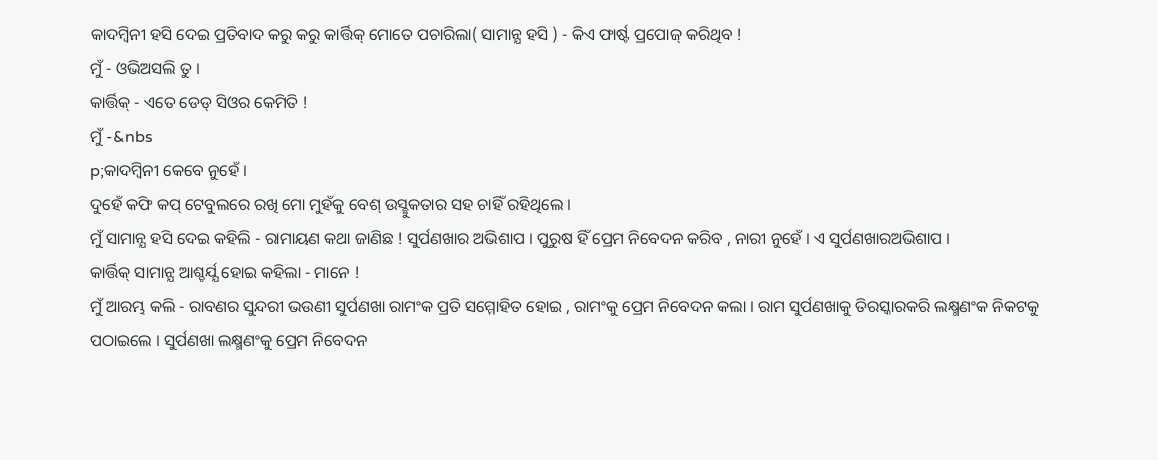କାଦମ୍ବିନୀ ହସି ଦେଇ ପ୍ରତିବାଦ କରୁ କରୁ କାର୍ତ୍ତିକ୍ ମୋତେ ପଚାରିଲା( ସାମାନ୍ଯ ହସି ) - କିଏ ଫାର୍ଷ୍ଟ ପ୍ରପୋଜ୍ କରିଥିବ !
ମୁଁ - ଓଭିଅସଲି ତୁ ।
କାର୍ତ୍ତିକ୍ - ଏତେ ଡେଡ୍ ସିଓର କେମିତି !
ମୁଁ -&nbs
p;କାଦମ୍ବିନୀ କେବେ ନୁହେଁ ।
ଦୁହେଁ କଫି କପ୍ ଟେବୁଲରେ ରଖି ମୋ ମୁହଁକୁ ବେଶ୍ ଉସ୍ଛୁକତାର ସହ ଚାହିଁ ରହିଥିଲେ ।
ମୁଁ ସାମାନ୍ଯ ହସି ଦେଇ କହିଲି - ରାମାୟଣ କଥା ଜାଣିଛ ! ସୁର୍ପଣଖାର ଅଭିଶାପ । ପୁରୁଷ ହିଁ ପ୍ରେମ ନିବେଦନ କରିବ , ନାରୀ ନୁହେଁ । ଏ ସୁର୍ପଣଖାରଅଭିଶାପ ।
କାର୍ତ୍ତିକ୍ ସାମାନ୍ଯ ଆଶ୍ଚର୍ଯ୍ଯ ହୋଇ କହିଲା - ମାନେ !
ମୁଁ ଆରମ୍ଭ କଲି - ରାବଣର ସୁନ୍ଦରୀ ଭଉଣୀ ସୁର୍ପଣଖା ରାମଂକ ପ୍ରତି ସମ୍ମୋହିତ ହୋଇ , ରାମଂକୁ ପ୍ରେମ ନିବେଦନ କଲା । ରାମ ସୁର୍ପଣଖାକୁ ତିରସ୍କାରକରି ଲକ୍ଷ୍ମଣଂକ ନିକଟକୁ ପଠାଇଲେ । ସୁର୍ପଣଖା ଲକ୍ଷ୍ମଣଂକୁ ପ୍ରେମ ନିବେଦନ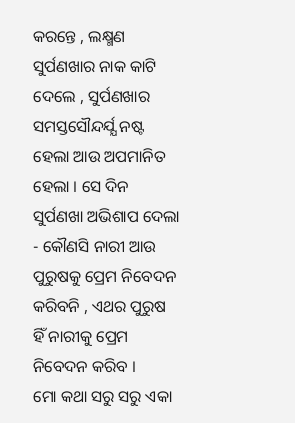କରନ୍ତେ , ଲକ୍ଷ୍ମଣ ସୁର୍ପଣଖାର ନାକ କାଟି ଦେଲେ , ସୁର୍ପଣଖାର ସମସ୍ତସୌନ୍ଦର୍ଯ୍ଯ ନଷ୍ଟ ହେଲା ଆଉ ଅପମାନିତ ହେଲା । ସେ ଦିନ ସୁର୍ପଣଖା ଅଭିଶାପ ଦେଲା - କୌଣସି ନାରୀ ଆଉ ପୁରୁଷକୁ ପ୍ରେମ ନିବେଦନ କରିବନି , ଏଥର ପୁରୁଷ ହିଁ ନାରୀକୁ ପ୍ରେମ ନିବେଦନ କରିବ ।
ମୋ କଥା ସରୁ ସରୁ ଏକା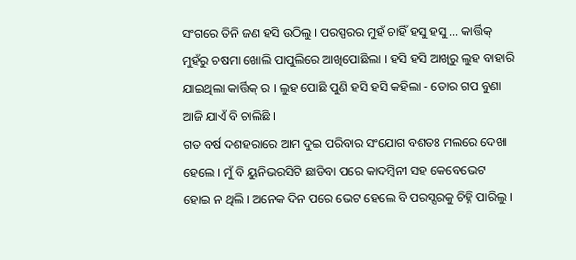ସଂଗରେ ତିନି ଜଣ ହସି ଉଠିଲୁ । ପରସ୍ପରର ମୁହଁ ଚାହିଁ ହସୁ ହସୁ … କାର୍ତ୍ତିକ୍ ମୁହଁରୁ ଚଷମା ଖୋଲି ପାପୁଲିରେ ଆଖିପୋଛିଲା । ହସି ହସି ଆଖିରୁ ଲୁହ ବାହାରି ଯାଇଥିଲା କାର୍ତ୍ତିକ୍ ର । ଲୁହ ପୋଛି ପୁଣି ହସି ହସି କହିଲା - ତୋର ଗପ ବୁଣା ଆଜି ଯାଏଁ ବି ଚାଲିଛି ।
ଗତ ବର୍ଷ ଦଶହରାରେ ଆମ ଦୁଇ ପରିବାର ସଂଯୋଗ ବଶତଃ ମଲରେ ଦେଖା ହେଲେ । ମୁଁ ବି ୟୁନିଭରସିଟି ଛାଡିବା ପରେ କାଦମ୍ବିନୀ ସହ କେବେଭେଟ ହୋଇ ନ ଥିଲି । ଅନେକ ଦିନ ପରେ ଭେଟ ହେଲେ ବି ପରସ୍ସରକୁ ଚିହ୍ନି ପାରିଲୁ ।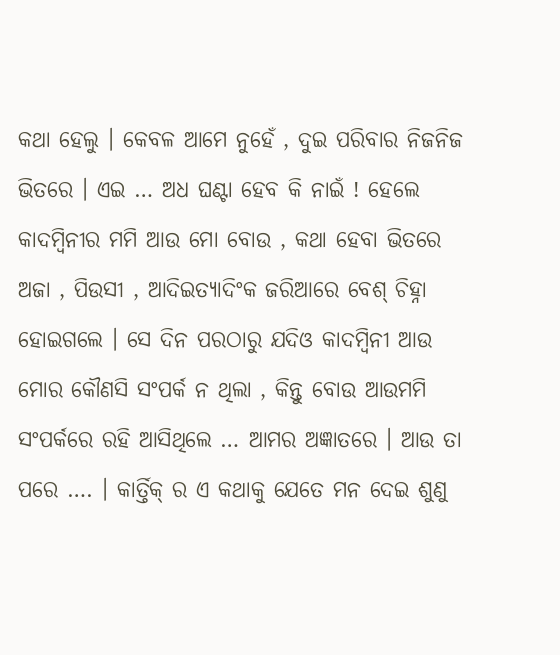କଥା ହେଲୁ । କେବଳ ଆମେ ନୁହେଁ , ଦୁଇ ପରିବାର ନିଜନିଜ ଭିତରେ । ଏଇ … ଅଧ ଘଣ୍ଟା ହେବ କି ନାଇଁ ! ହେଲେ କାଦମ୍ବିନୀର ମମି ଆଉ ମୋ ବୋଉ , କଥା ହେବା ଭିତରେ ଅଜା , ପିଉସୀ , ଆଦିଇତ୍ଯାଦିଂକ ଜରିଆରେ ବେଶ୍ ଚିହ୍ନା ହୋଇଗଲେ । ସେ ଦିନ ପରଠାରୁ ଯଦିଓ କାଦମ୍ବିନୀ ଆଉ ମୋର କୌଣସି ସଂପର୍କ ନ ଥିଲା , କିନ୍ତୁ ବୋଉ ଆଉମମି ସଂପର୍କରେ ରହି ଆସିଥିଲେ … ଆମର ଅଜ୍ଞାତରେ । ଆଉ ତା ପରେ …. । କାର୍ତ୍ତିକ୍ ର ଏ କଥାକୁ ଯେତେ ମନ ଦେଇ ଶୁଣୁ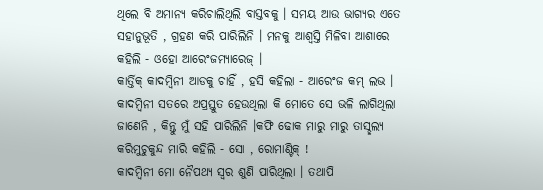ଥିଲେ ବି ଅମାନ୍ଯ କରିଚାଲିଥିଲି ବାସ୍ତବକୁ । ସମୟ ଆଉ ଭାଗ୍ଯର ଏତେ ସହାନୁଭୂତି , ଗ୍ରହଣ କରି ପାରିଲିନି । ମନକୁ ଆଶ୍ୱସ୍ତି ମିଳିବା ଆଶାରେ କହିଲି - ଓହୋ ଆରେଂଜମ୍ଯାରେଜ୍ ।
କାର୍ତ୍ତିକ୍ କାଦମ୍ବିନୀ ଆଡକୁ ଚାହିଁ , ହସି କହିଲା - ଆରେଂଜ କମ୍ ଲଭ ।
କାଦମ୍ବିନୀ ସତରେ ଅପ୍ରସ୍ତୁତ ହେଉଥିଲା କି ମୋତେ ସେ ଭଳି ଲାଗିଥିଲା ଜାଣେନି , କିନ୍ତୁ ମୁଁ ସହି ପାରିଲିନି ।କଫି ଢୋକ ମାରୁ ମାରୁ ତାସ୍ଛଲ୍ଯ କରିମୁଚୁକୁନ୍ଦ ମାରି କହିଲି - ସୋ , ରୋମାଣ୍ଟିକ୍ !
କାଦମ୍ବିନୀ ମୋ ନୈପଥ୍ଯ ସ୍ୱର ଶୁଣି ପାରିଥିଲା । ତଥାପି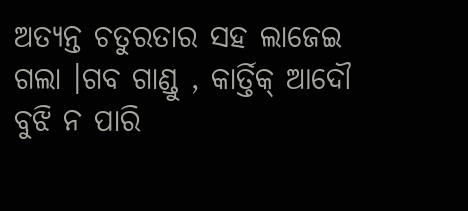ଅତ୍ଯନ୍ତ ଚତୁରତାର ସହ ଲାଜେଇ ଗଲା ।ଗବ ଗାଣ୍ଡୁ , କାର୍ତ୍ତିକ୍ ଆଦୌ ବୁଝି ନ ପାରି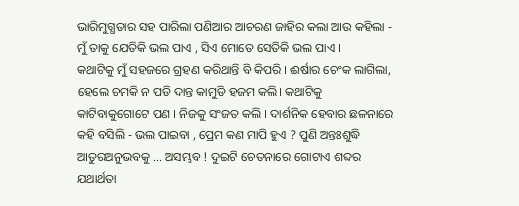ଭାରିମୁଗ୍ଧତାର ସହ ପାରିଲା ପଣିଆର ଆଚରଣ ଜାହିର କଲା ଆଉ କହିଲା - ମୁଁ ତାକୁ ଯେତିକି ଭଲ ପାଏ , ସିଏ ମୋତେ ସେତିକି ଭଲ ପାଏ ।
କଥାଟିକୁ ମୁଁ ସହଜରେ ଗ୍ରହଣ କରିଥାନ୍ତି ବି କିପରି । ଈର୍ଷାର ଚେଂକ ଲାଗିଲା, ହେଲେ ଚମକି ନ ପଡି ଦାନ୍ତ କାମୁଡି ହଜମ କଲି। କଥାଟିକୁ କାଟିବାକୁଗୋଟେ ପଣ । ନିଜକୁ ସଂଜତ କଲି । ଦାର୍ଶନିକ ହେବାର ଛଳନାରେ କହି ବସିଲି - ଭଲ ପାଇବା , ପ୍ରେମ କଣ ମାପି ହୁଏ ? ପୁଣି ଅନ୍ତଃଶୁଦ୍ଧି ଆତୁରଅନୁଭବକୁ … ଅସମ୍ଭବ ! ଦୁଇଟି ଚେତନାରେ ଗୋଟାଏ ଶବ୍ଦର ଯଥାର୍ଥତା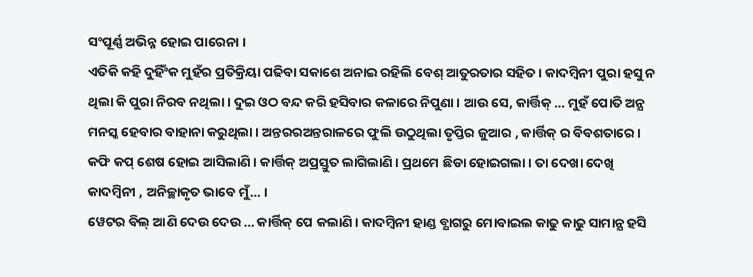ସଂପୂର୍ଣ୍ଣ ଅଭିନ୍ନ ହୋଇ ପାରେନା ।
ଏତିକି କହି ଦୁହିଁଂକ ମୁହଁର ପ୍ରତିକ୍ରିୟା ପଢିବା ସକାଶେ ଅନାଇ ରହିଲି ବେଶ୍ ଆତୁରତାର ସହିତ । କାଦମ୍ବିନୀ ପୁରା ହସୁ ନ ଥିଲା କି ପୁରା ନିରବ ନଥିଲା । ଦୁଇ ଓଠ ବନ୍ଦ କରି ହସିବାର କଳାରେ ନିପୁଣା । ଆଉ ସେ, କାର୍ତ୍ତିକ୍ … ମୁହଁ ପୋତି ଅନ୍ଯ ମନସ୍କ ହେବାର ବାହାନା କରୁଥିଲା । ଅନ୍ତରରଅନ୍ତରାଳରେ ଫୁଲି ଉଠୁଥିଲା ତୃପ୍ତିର ଜୁଆର , କାର୍ତ୍ତିକ୍ ର ବିବଶତାରେ ।
କଫି କପ୍ ଶେଷ ହୋଇ ଆସିଲାଣି । କାର୍ତ୍ତିକ୍ ଅପ୍ରସ୍ତୁତ ଲାଗିଲାଣି । ପ୍ରଥମେ ଛିଡା ହୋଇଗଲା । ତା ଦେଖା ଦେଖି କାଦମ୍ବିନୀ , ଅନିଚ୍ଛାକୃତ ଭାବେ ମୁଁ… ।
ୱେଟର ବିଲ୍ ଆଣି ଦେଉ ଦେଉ … କାର୍ତ୍ତିକ୍ ପେ କଲାଣି । କାଦମ୍ବିନୀ ହାଣ୍ଡ ବ୍ଯାଗରୁ ମୋବାଇଲ କାଢୁ କାଢୁ ସାମାନ୍ଯ ହସି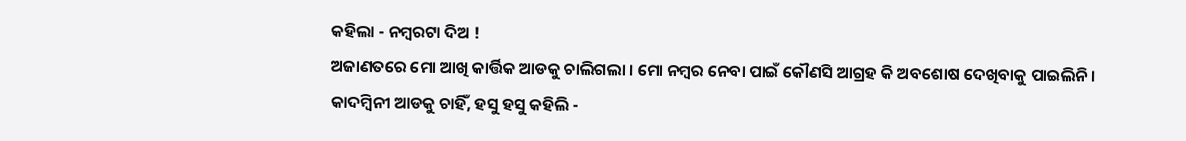କହିଲା - ନମ୍ବରଟା ଦିଅ !
ଅଜାଣତରେ ମୋ ଆଖି କାର୍ତ୍ତିକ ଆଡକୁ ଚାଲିଗଲା । ମୋ ନମ୍ବର ନେବା ପାଇଁ କୌଣସି ଆଗ୍ରହ କି ଅବଶୋଷ ଦେଖିବାକୁ ପାଇଲିନି ।
କାଦମ୍ବିନୀ ଆଡକୁ ଚାହିଁ, ହସୁ ହସୁ କହିଲି -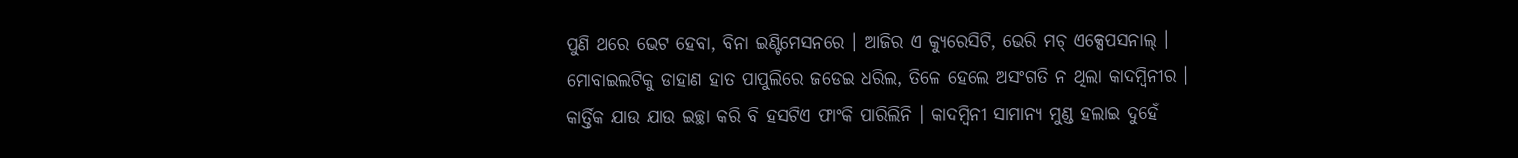ପୁଣି ଥରେ ଭେଟ ହେବା, ବିନା ଇଣ୍ଟିମେସନରେ । ଆଜିର ଏ କ୍ଯୁରେସିଟି, ଭେରି ମଚ୍ ଏକ୍ସେପସନାଲ୍ ।
ମୋବାଇଲଟିକୁ ଡାହାଣ ହାତ ପାପୁଲିରେ ଜଡେଇ ଧରିଲ, ତିଳେ ହେଲେ ଅସଂଗତି ନ ଥିଲା କାଦମ୍ବିନୀର ।
କାର୍ତ୍ତିକ ଯାଉ ଯାଉ ଇଚ୍ଛା କରି ବି ହସଟିଏ ଫାଂକି ପାରିଲିନି । କାଦମ୍ବିନୀ ସାମାନ୍ଯ ମୁଣ୍ଡ ହଲାଇ ଦୁହେଁ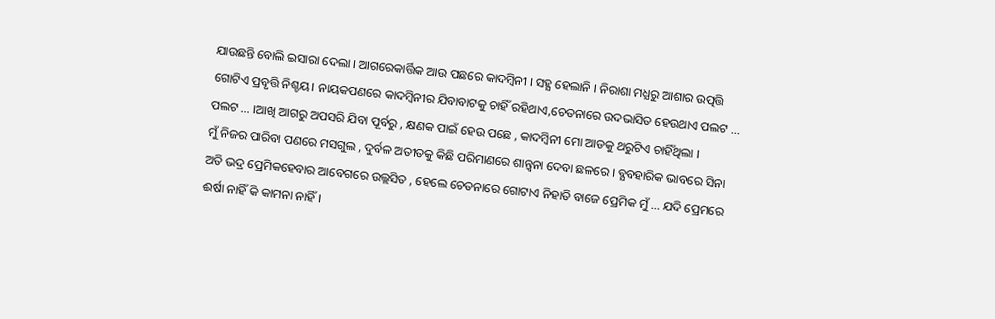ଯାଉଛନ୍ତି ବୋଲି ଇସାରା ଦେଲା । ଆଗରେକାର୍ତ୍ତିକ ଆଉ ପଛରେ କାଦମ୍ବିନୀ । ସହ୍ଯ ହେଲାନି । ନିରାଶା ମଧ୍ଯରୁ ଆଶାର ଉତ୍ପତ୍ତି ଗୋଟିଏ ପ୍ରବୃତ୍ତି ନିଶ୍ଚୟ। ନାୟକପଣରେ କାଦମ୍ବିନୀର ଯିବାବାଟକୁ ଚାହିଁ ରହିଥାଏ,ଚେତନାରେ ଉଦଭାସିତ ହେଉଥାଏ ପଲଟ … ପଲଟ … ।ଆଖି ଆଗରୁ ଅପସରି ଯିବା ପୂର୍ବରୁ , କ୍ଷଣକ ପାଇଁ ହେଉ ପଛେ , କାଦମ୍ବିନୀ ମୋ ଆଡକୁ ଥରୁଟିଏ ଚାହିଁଥିଲା ।
ମୁଁ ନିଜର ପାରିବା ପଣରେ ମସଗୁଲ , ଦୁର୍ବଳ ଅତୀତକୁ କିଛି ପରିମାଣରେ ଶାନ୍ତ୍ୱନା ଦେବା ଛଳରେ । ବ୍ଯବହାରିକ ଭାବରେ ସିନା ଅତି ଭଦ୍ର ପ୍ରେମିକହେବାର ଆବେଗରେ ଉଲ୍ଲସିତ , ହେଲେ ଚେତନାରେ ଗୋଟାଏ ନିହାତି ବାଜେ ପ୍ରେମିକ ମୁଁ … ଯଦି ପ୍ରେମରେ ଈର୍ଷା ନାହିଁ କି କାମନା ନାହିଁ।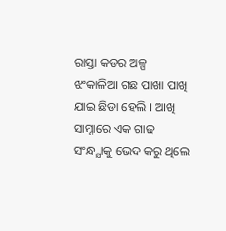ରାସ୍ତା କଡର ଅଳ୍ପ ଝଂକାଳିଆ ଗଛ ପାଖା ପାଖି ଯାଇ ଛିଡା ହେଲି । ଆଖି ସାମ୍ନାରେ ଏକ ଗାଢ ସଂନ୍ଧ୍ଯାକୁ ଭେଦ କରୁ ଥିଲେ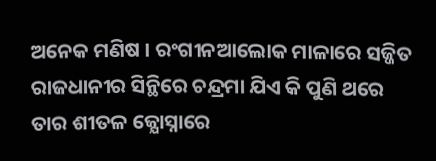ଅନେକ ମଣିଷ । ରଂଗୀନଆଲୋକ ମାଳାରେ ସଜ୍ଜିତ ରାଜଧାନୀର ସିନ୍ଥିରେ ଚନ୍ଦ୍ରମା ଯିଏ କି ପୁଣି ଥରେ ତାର ଶୀତଳ ଜ୍ଯୋସ୍ନାରେ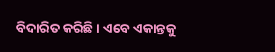ବିଦାରିତ କରିଛି । ଏବେ ଏକାନ୍ତକୁ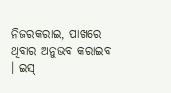ନିଜରକରାଇ, ପାଖରେ ଥିବାର ଅନୁଭବ କରାଇବ । ଇସ୍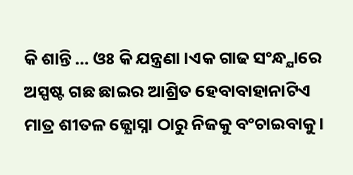କି ଶାନ୍ତି … ଓଃ କି ଯନ୍ତ୍ରଣା ।ଏକ ଗାଢ ସଂନ୍ଧ୍ଯାରେ ଅସ୍ପଷ୍ଟ ଗଛ ଛାଇର ଆଶ୍ରିତ ହେବାବାହାନାଟିଏ ମାତ୍ର ଶୀତଳ ଜ୍ଯୋସ୍ନା ଠାରୁ ନିଜକୁ ବଂଚାଇବାକୁ ।